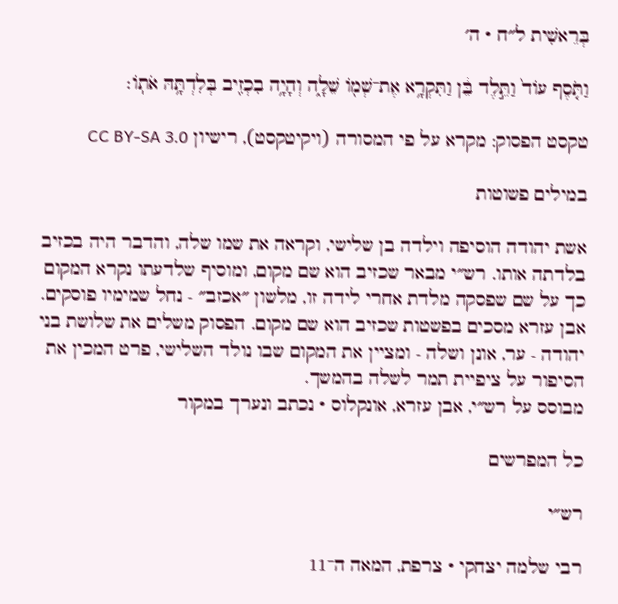בְּרֵאשִׁית ל״ח · ה׳

וַתֹּ֤סֶף עוֹד֙ וַתֵּ֣לֶד בֵּ֔ן וַתִּקְרָ֥א אֶת־שְׁמ֖וֹ שֵׁלָ֑ה וְהָיָ֥ה בִכְזִ֖יב בְּלִדְתָּ֥הּ אֹתֽוֹ׃

טקסט הפסוק: מקרא על פי המסורה (ויקיטקסט), רישיון CC BY-SA 3.0

במילים פשוטות

אשת יהודה הוסיפה וילדה בן שלישי, וקראה את שמו שלה, והדבר היה בכזיב בלדתה אותו. רש״י מבאר שכזיב הוא שם מקום, ומוסיף שלדעתו נקרא המקום כך על שם שפסקה מלדת אחרי לידה זו, מלשון ״אכזב״ - נחל שמימיו פוסקים. אבן עזרא מסכים בפשטות שכזיב הוא שם מקום. הפסוק משלים את שלושת בני יהודה - ער, אונן ושלה - ומציין את המקום שבו נולד השלישי, פרט המכין את הסיפור על ציפיית תמר לשלה בהמשך.
מבוסס על רש״י, אבן עזרא, אונקלוס · נכתב ונערך במקור

כל המפרשים

רש״י

רבי שלמה יצחקי · צרפת, המאה ה־11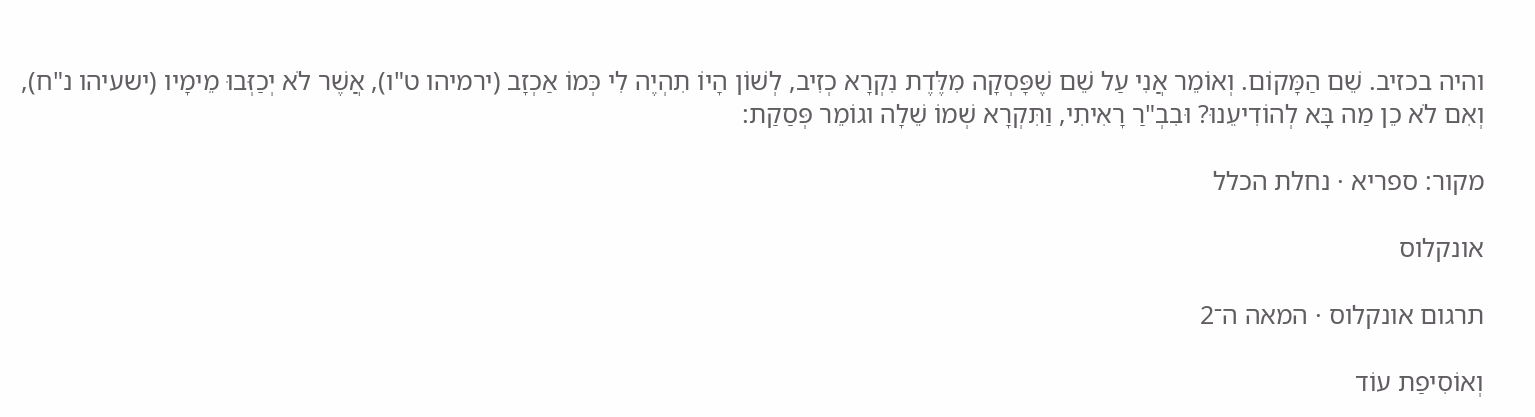והיה בכזיב. שֵׁם הַמָּקוֹם. וְאוֹמֵר אֲנִי עַל שֵׁם שֶׁפָּסְקָה מִלֶּדֶת נִקְרָא כְזִיב, לְשׁוֹן הָיוֹ תִהְיֶה לִי כְּמוֹ אַכְזָב (ירמיהו ט"ו), אֲשֶׁר לֹא יְכַזְּבוּ מֵימָיו (ישעיהו נ"ח), וְאִם לֹא כֵן מַה בָּא לְהוֹדִיעֵנוּ? וּבִבְ"רַ רָאִיתִי, וַתִּקְרָא שְׁמוֹ שֵׁלָה וגוֹמֵר פְּסַקַת:

מקור: ספריא · נחלת הכלל

אונקלוס

תרגום אונקלוס · המאה ה־2

וְאוֹסִיפַת עוֹד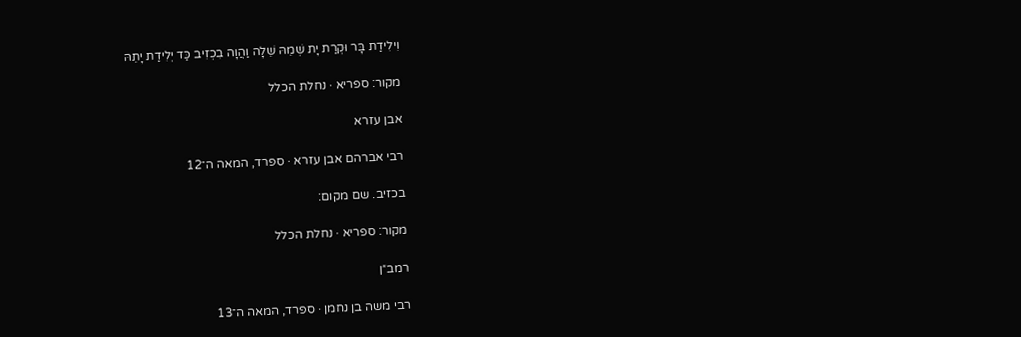וִילִידַת בָּר וּקְרַת יָת שְׁמֵהּ שֵׁלָה וַהֲוָה בִכְזִיב כַּד יְלִידַת יָתֵהּ

מקור: ספריא · נחלת הכלל

אבן עזרא

רבי אברהם אבן עזרא · ספרד, המאה ה־12

בכזיב. שם מקום:

מקור: ספריא · נחלת הכלל

רמב״ן

רבי משה בן נחמן · ספרד, המאה ה־13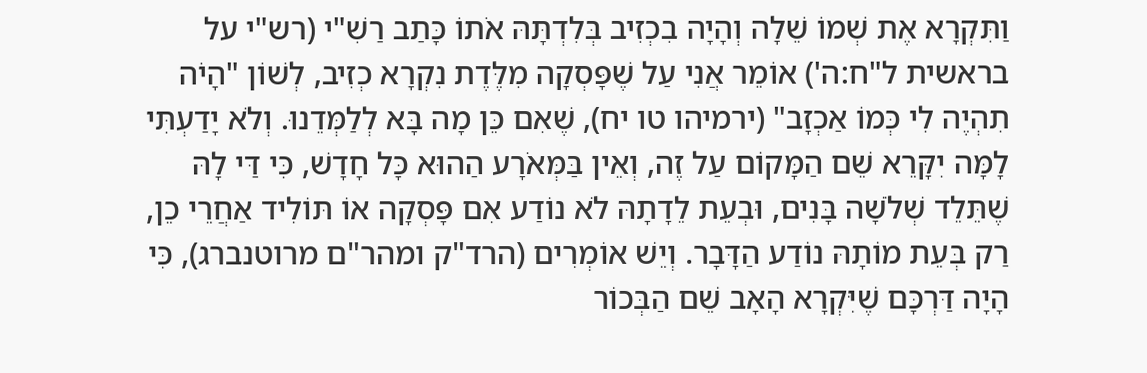וַתִּקְרָא אֶת שְׁמוֹ שֵׁלָה וְהָיָה בִכְזִיב בְּלִדְתָּהּ אֹתוֹ כָּתַב רַשִׁ"י (רש"י על בראשית ל"ח:ה') אוֹמֵר אֲנִי עַל שֶׁפָּסְקָה מִלֶּדֶת נִקְרָא כְזִיב, לְשׁוֹן "הָיֹה תִהְיֶה לִי כְּמוֹ אַכְזָב" (ירמיהו טו יח), שֶׁאִם כֵּן מָה בָּא לְלַמְּדֵנוּ. וְלֹא יָדַעְתִּי לָמָּה יִקָּרֵא שֵׁם הַמָּקוֹם עַל זֶה, וְאֵין בַּמְּאֹרָע הַהוּא כָּל חָדָשׁ, כִּי דַּי לָהּ שֶׁתֵּלֵד שְׁלֹשָׁה בָּנִים, וּבְעֵת לֵדָתָהּ לֹא נוֹדַע אִם פָּסְקָה אוֹ תּוֹלִיד אַחֲרֵי כֵן, רַק בְּעֵת מוֹתָהּ נוֹדַע הַדָּבָר. וְיֵשׁ אוֹמְרִים (הרד"ק ומהר"ם מרוטנברג), כִּי הָיָה דַּרְכָּם שֶׁיִּקְרָא הָאָב שֵׁם הַבְּכוֹר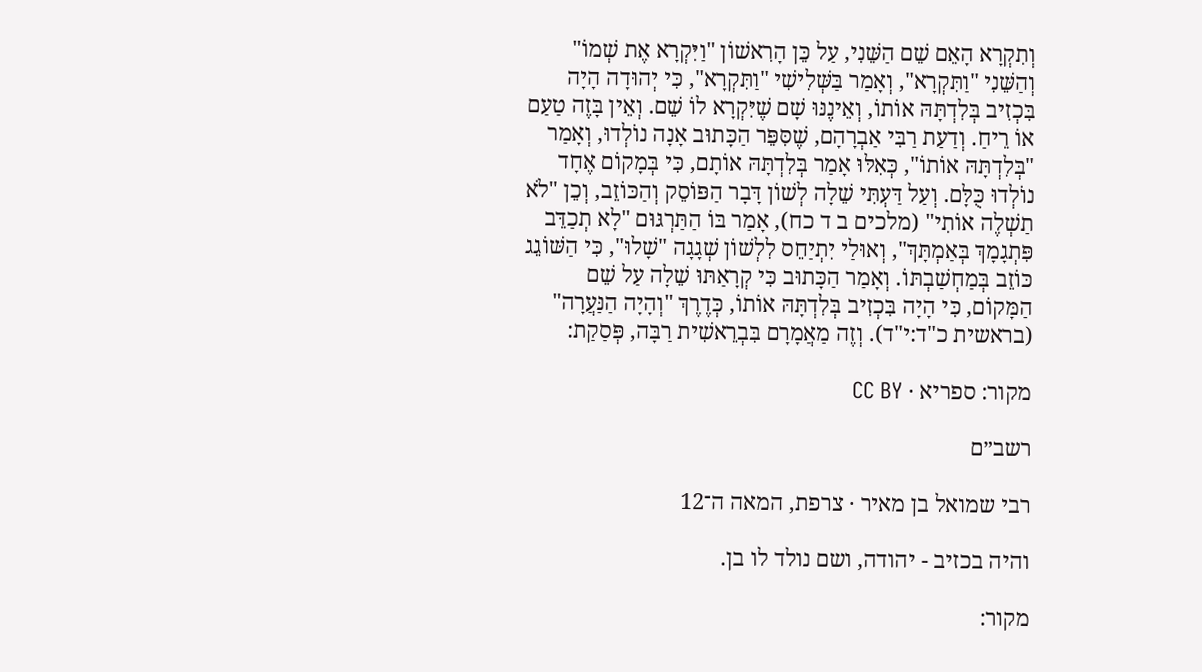וְתִקְרָא הָאֵם שֵׁם הַשֵּׁנִי, עַל כֵּן הָרִאשׁוֹן "וַיִּקְרָא אֶת שְׁמוֹ" וְהַשֵּׁנִי "וַתִּקְרָא", וְאָמַר בַּשְּׁלִישִׁי "וַתִּקְרָא", כִּי יְהוּדָה הָיָה בִּכְזִיב בְּלִדְתָּהּ אוֹתוֹ, וְאֵינֶנּוּ שָׁם שֶׁיִּקְרָא לוֹ שֵׁם. וְאֵין בָּזֶה טַעַם אוֹ רֵיחַ. וְדַעַת רַבִּי אַבְרָהָם, שֶׁסִּפֵּר הַכָּתוּב אָנָה נוֹלְדוּ, וְאָמַר "בְּלִדְתָּהּ אוֹתוֹ", כְּאִלּוּ אָמַר בְּלִדְתָּהּ אוֹתָם, כִּי בְּמָקוֹם אֶחָד נוֹלְדוּ כֻּלָּם. וְעַל דַּעְתִּי שֵׁלָה לְשׁוֹן דָּבָר הַפּוֹסֵק וְהַכּוֹזֵב, וְכֵן "לֹא תַשְׁלֶה אוֹתִי" (מלכים ב ד כח), אָמַר בּוֹ הַתַּרְגּוּם "לָא תְכַדֵּב פִּתְגָמָךְ בְּאַמְתָּךְ", וְאוּלַי יִתְיַחֵס לִלְשׁוֹן שְׁגָגָה "שָׁלוּ", כִּי הַשּׁוֹגֵג כּוֹזֵב בְּמַחְשַׁבְתּוֹ. וְאָמַר הַכָּתוּב כִּי קְרָאַתּוּ שֵׁלָה עַל שֵׁם הַמָּקוֹם, כִּי הָיָה בִּכְזִיב בְּלִדְתָּהּ אוֹתוֹ, כְּדֶרֶךְ "וְהָיָה הַנַּעֲרָה" (בראשית כ"ד:י"ד). וְזֶה מַאֲמָרָם בִּבְרֵאשִׁית רַבָּה, פְּסַקַת:

מקור: ספריא · CC BY

רשב״ם

רבי שמואל בן מאיר · צרפת, המאה ה־12

והיה בכזיב - יהודה, ושם נולד לו בן.

מקור: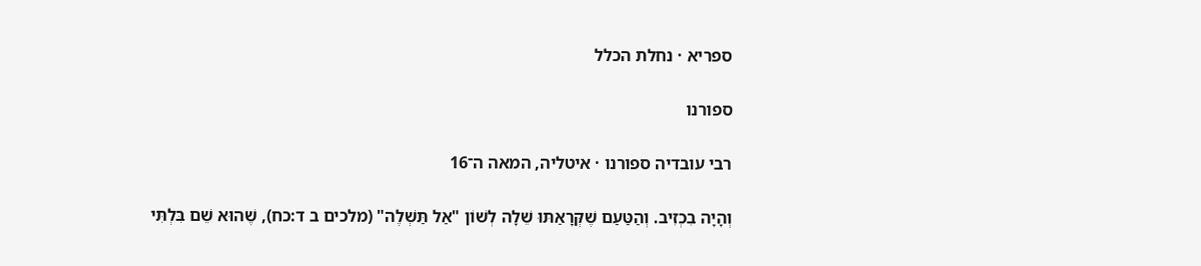ספריא · נחלת הכלל

ספורנו

רבי עובדיה ספורנו · איטליה, המאה ה־16

וְהָיָה בִכְזִיב. וְהַטַּעַם שֶׁקְּרָאַתּוּ שֵׁלָה לְשׁוֹן "אַל תַּשְׁלֶה" (מלכים ב ד:כח), שֶׁהוּא שֵׁם בִּלְתִּי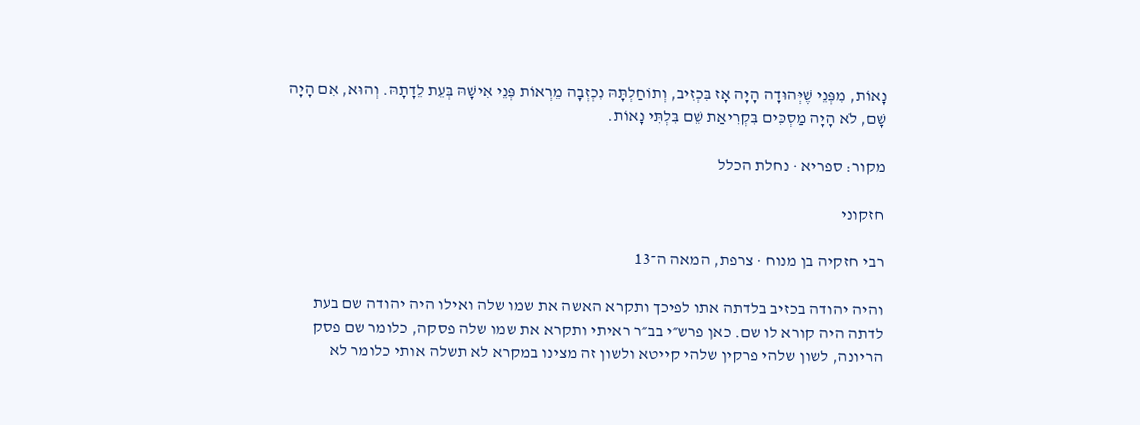נָאוֹת, מִפְּנֵי שֶׁיְּהוּדָה הָיָה אָז בִּכְזִיב, וְתוֹחַלְתָּהּ נִכְזְבָה מֵרְאוֹת פְּנֵי אִישָׁהּ בְּעֵת לֵדָתָהּ. וְהוּא, אִם הָיָה שָׁם, לֹא הָיָה מַסְכִּים בִּקְרִיאַת שֵׁם בִּלְתִּי נָאוֹת.

מקור: ספריא · נחלת הכלל

חזקוני

רבי חזקיה בן מנוח · צרפת, המאה ה־13

והיה יהודה בכזיב בלדתה אתו לפיכך ותקרא האשה את שמו שלה ואילו היה יהודה שם בעת לדתה היה קורא לו שם. כאן פרש״י בב״ר ראיתי ותקרא את שמו שלה פסקה, כלומר שם פסק הריונה, לשון שלהי פרקין שלהי קייטא ולשון זה מצינו במקרא לא תשלה אותי כלומר לא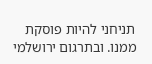תניחני להיות פוסקת ממנו. ובתרגום ירושלמי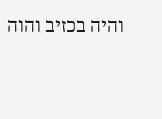והיה בכזיב והוה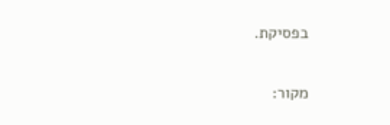בפסיקת.

מקור: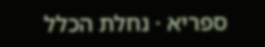ספריא · נחלת הכלל